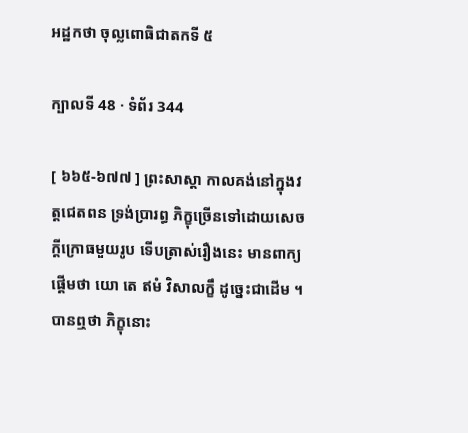អដ្ឋកថា ចុល្លពោធិជាតកទី ៥

ក្បាលទី 48 · ទំព័រ 344

[ ៦៦៥-៦៧៧ ] ព្រះសាស្តា កាលគង់នៅក្នុងវត្តជេតពន ទ្រង់ប្រារព្ធ ភិក្ខុច្រើនទៅដោយសេចក្តីក្រោធមួយរូប ទើបត្រាស់រឿងនេះ មានពាក្យ ផ្តើមថា យោ តេ ឥមំ វិសាលក្ខឹ ដូច្នេះជាដើម ។ បានឮថា ភិក្ខុនោះ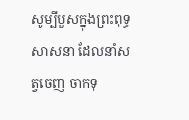សូម្បីបួសក្នុងព្រះពុទ្ធសាសនា ដែលនាំសត្វចេញ ចាកទុ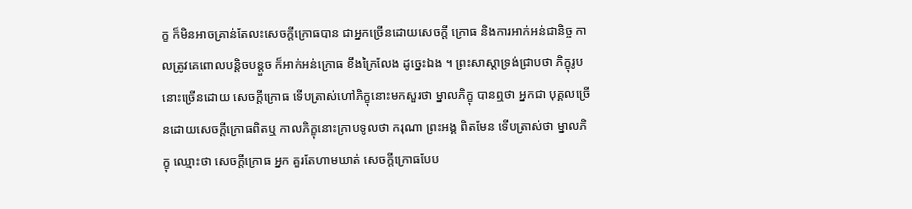ក្ខ ក៏មិនអាចគ្រាន់តែលះសេចក្តីក្រោធបាន ជាអ្នកច្រើនដោយសេចក្តី ក្រោធ និងការអាក់អន់ជានិច្ច កាលត្រូវគេពោលបន្តិចបន្តួច ក៏អាក់អន់ក្រោធ ខឹងក្រៃលែង ដូច្នេះឯង ។ ព្រះសាស្តាទ្រង់ជ្រាបថា ភិក្ខុរូបនោះច្រើនដោយ សេចក្តីក្រោធ ទើបត្រាស់ហៅភិក្ខុនោះមកសួរថា ម្នាលភិក្ខុ បានឮថា អ្នកជា បុគ្គលច្រើនដោយសេចក្តីក្រោធពិតឬ កាលភិក្ខុនោះក្រាបទូលថា ករុណា ព្រះអង្គ ពិតមែន ទើបត្រាស់ថា ម្នាលភិក្ខុ ឈ្មោះថា សេចក្តីក្រោធ អ្នក គួរតែហាមឃាត់ សេចក្តីក្រោធបែប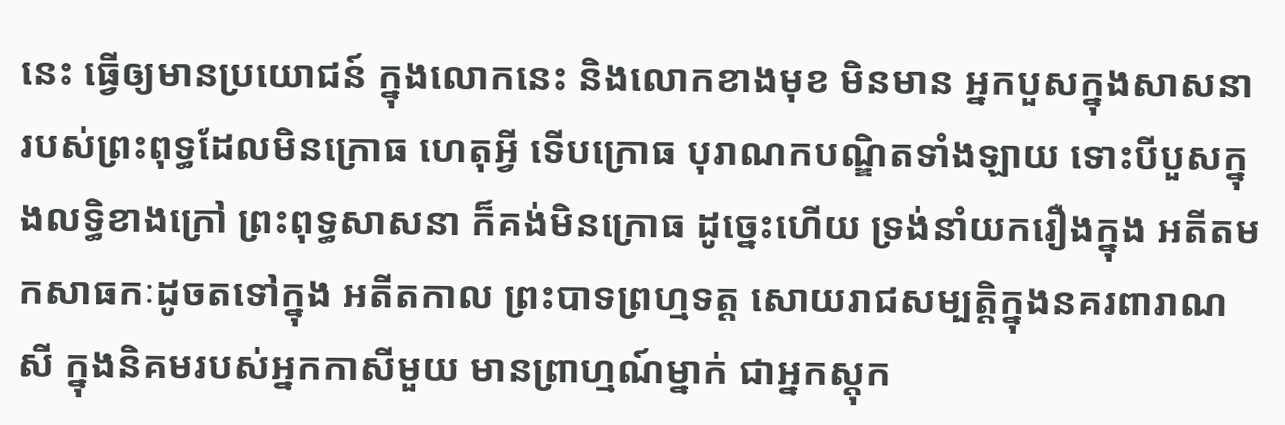នេះ ធ្វើឲ្យមានប្រយោជន៍ ក្នុងលោកនេះ និងលោកខាងមុខ មិនមាន អ្នកបួសក្នុងសាសនារបស់ព្រះពុទ្ធដែលមិនក្រោធ ហេតុអ្វី ទើបក្រោធ បុរាណកបណ្ឌិតទាំងឡាយ ទោះបីបួសក្នុងលទ្ធិខាងក្រៅ ព្រះពុទ្ធសាសនា ក៏គង់មិនក្រោធ ដូច្នេះហើយ ទ្រង់នាំយករឿងក្នុង អតីតមកសាធកៈដូចតទៅក្នុង អតីតកាល ព្រះបាទព្រហ្មទត្ត សោយរាជសម្បត្តិក្នុងនគរពារាណសី ក្នុងនិគមរបស់អ្នកកាសីមួយ មានព្រាហ្មណ៍ម្នាក់ ជាអ្នកស្តុក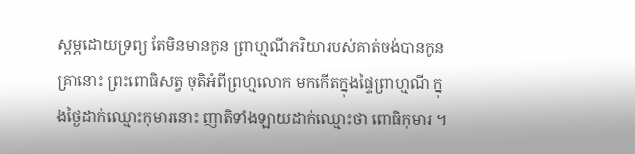ស្តម្ភដោយទ្រព្យ តែមិនមានកូន ព្រាហ្មណីភរិយារបស់គាត់ចង់បានកូន គ្រានោះ ព្រះពោធិសត្វ ចុតិអំពីព្រហ្មលោក មកកើតក្នុងផ្ទៃព្រាហ្មណី ក្នុងថ្ងៃដាក់ឈ្មោះកុមារនោះ ញាតិទាំងឡាយដាក់ឈ្មោះថា ពោធិកុមារ ។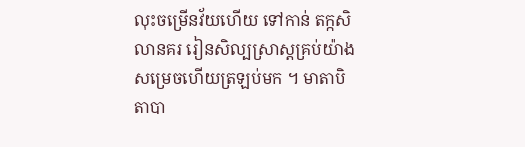លុះចម្រើនវ័យហើយ ទៅកាន់ តក្កសិលានគរ រៀនសិល្បស្រាស្តគ្រប់យ៉ាងសម្រេចហើយត្រឡប់មក ។ មាតាបិតាបា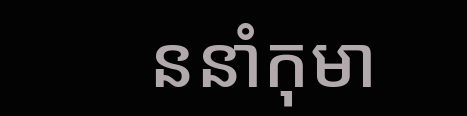ននាំកុមា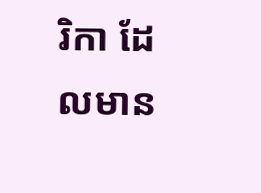រិកា ដែលមាន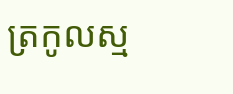ត្រកូលស្ម